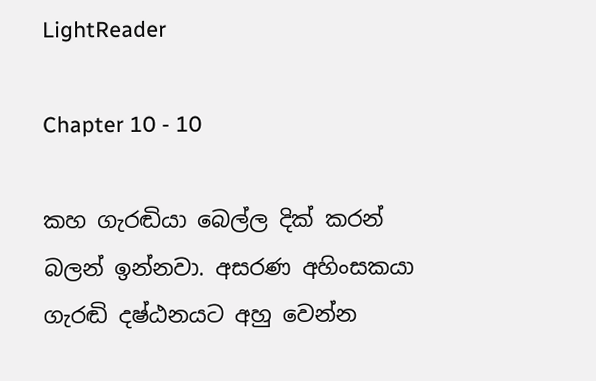LightReader

Chapter 10 - 10

කහ ගැරඬියා බෙල්ල දික් කරන් බලන් ඉන්නවා. අසරණ අහිංසකයා ගැරඬි දෂ්ඨනයට අහු වෙන්න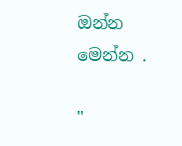ඔන්න මෙන්න .

"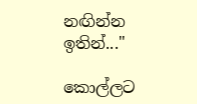නඟින්න ඉතින්..."

කොල්ලට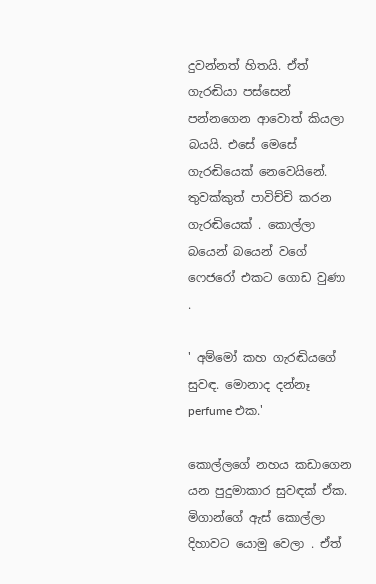දුවන්නත් හිතයි. ඒත් ගැරඬියා පස්සෙන් පන්නගෙන ආවොත් කියලා බයයි. එසේ මෙසේ ගැරඬියෙක් නෙවෙයිනේ. තුවක්කුත් පාවිච්චි කරන ගැරඬියෙක් . කොල්ලා බයෙන් බයෙන් වගේ ෆෙජරෝ එකට ගොඩ වුණා .

' අම්මෝ කහ ගැරඬියගේ සුවඳ. මොනාද දන්නෑ perfume එක.'

කොල්ලගේ නහය කඩාගෙන යන පුදුමාකාර සුවඳක් ඒක. මිගාන්ගේ ඇස් කොල්ලා දිහාවට යොමු වෙලා . ඒත්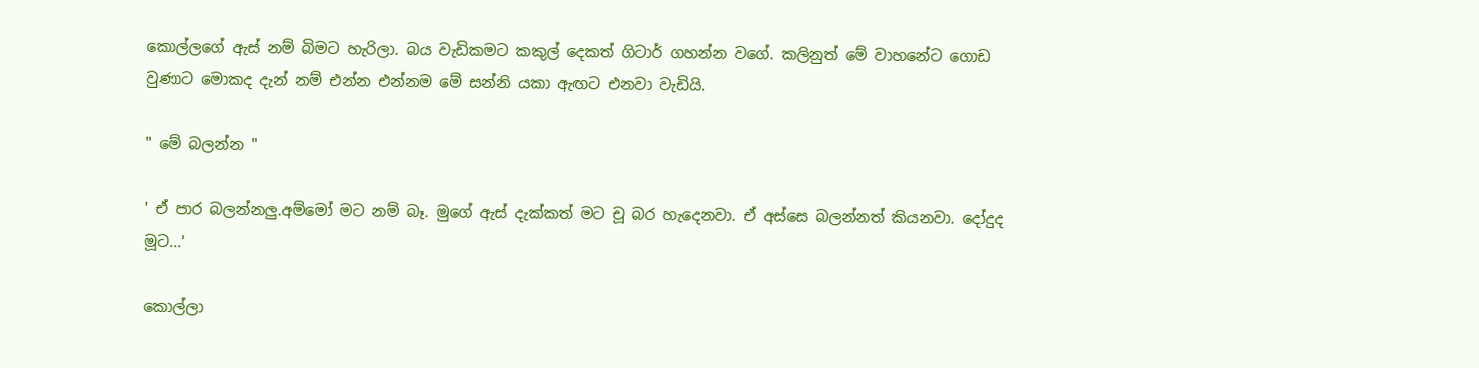කොල්ලගේ ඇස් නම් බිමට හැරිලා. බය වැඩිකමට කකුල් දෙකත් ගිටාර් ගහන්න වගේ. කලිනුත් මේ වාහනේට ගොඩ වුණාට මොකද දැන් නම් එන්න එන්නම මේ සන්නි යකා ඇඟට එනවා වැඩියි.

" මේ බලන්න "

' ඒ පාර බලන්නලු.අම්මෝ මට නම් බෑ. මුගේ ඇස් දැක්කත් මට චූ බර හැදෙනවා. ඒ අස්සෙ බලන්නත් කියනවා. දෝදුද මූට...'

කොල්ලා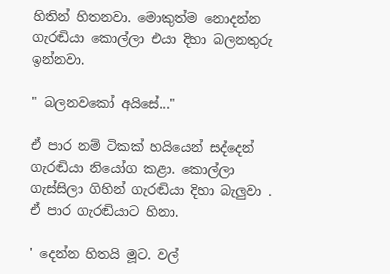හිතින් හිතනවා. මොකුත්ම නොදන්න ගැරඬියා කොල්ලා එයා දිහා බලනතුරු ඉන්නවා.

" බලනවකෝ අයිසේ..."

ඒ පාර නම් ටිකක් හයියෙන් සද්දෙන් ගැරඬියා නියෝග කළා. කොල්ලා ගැස්සිලා ගිහින් ගැරඬියා දිහා බැලුවා . ඒ පාර ගැරඬියාට හිනා.

' දෙන්න හිතයි මූට. වල්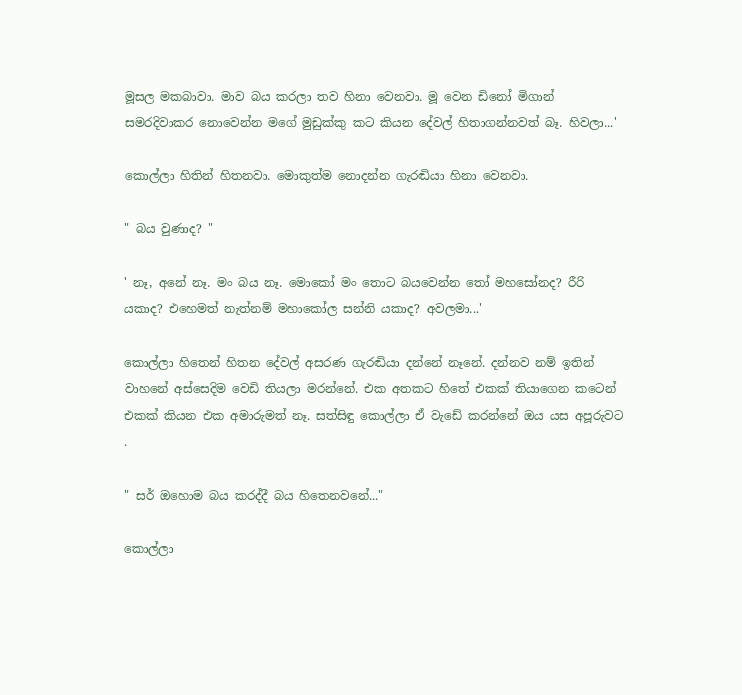මූසල මකබාවා. මාව බය කරලා තව හිනා වෙනවා. මූ වෙන ඩිනෝ මිගාන් සමරදිවාකර නොවෙන්න මගේ මුඩුක්කු කට කියන දේවල් හිතාගන්නවත් බෑ. හිවලා...'

කොල්ලා හිතින් හිතනවා. මොකුත්ම නොදන්න ගැරඬියා හිනා වෙනවා.

" බය වුණාද? "

' නෑ, අනේ නෑ. මං බය නෑ. මොකෝ මං තොට බයවෙන්න තෝ මහසෝනද? රීරි යකාද? එහෙමත් නැත්නම් මහාකෝල සන්නි යකාද? අවලමා...'

කොල්ලා හිතෙන් හිතන දේවල් අසරණ ගැරඬියා දන්නේ නෑනේ. දන්නව නම් ඉතින් වාහනේ අස්සෙදිම වෙඩි තියලා මරන්නේ. එක අතකට හිතේ එකක් තියාගෙන කටෙන් එකක් කියන එක අමාරුමත් නෑ. සත්සිඳු කොල්ලා ඒ වැඩේ කරන්නේ ඔය යස අපූරුවට .

" සර් ඔහොම බය කරද්දී බය හිතෙනවනේ..."

කොල්ලා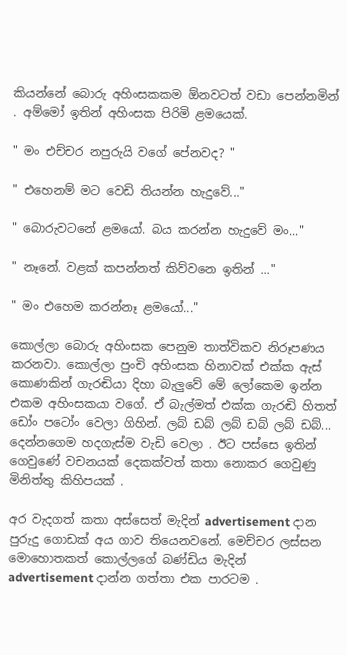කියන්නේ බොරු අහිංසකකම ඕනවටත් වඩා පෙන්නමින් . අම්මෝ ඉතින් අහිංසක පිරිමි ළමයෙක්.

" මං එච්චර නපුරුයි වගේ පේනවද? "

" එහෙනම් මට වෙඩි තියන්න හැදුවේ..."

" බොරුවටනේ ළමයෝ. බය කරන්න හැදුවේ මං..."

" නෑනේ. වළක් කපන්නත් කිව්වනෙ ඉතින් ..."

" මං එහෙම කරන්නෑ ළමයෝ..."

කොල්ලා බොරු අහිංසක පෙනුම තාත්විකව නිරූපණය කරනවා. කොල්ලා පුංචි අහිංසක හිනාවක් එක්ක ඇස් කොණකින් ගැරඬියා දිහා බැලුවේ මේ ලෝකෙම ඉන්න එකම අහිංසකයා වගේ. ඒ බැල්මත් එක්ක ගැරඬි හිතත් ඩෝං පටෝං වෙලා ගිහින්. ලබ් ඩබ් ලබ් ඩබ් ලබ් ඩබ්... දෙන්නගෙම හදගැස්ම වැඩි වෙලා . ඊට පස්සෙ ඉතින් ගෙවුණේ වචනයක් දෙකක්වත් කතා නොකර ගෙවුණු මිනිත්තු කිහිපයක් .

අර වැදගත් කතා අස්සෙත් මැදින් advertisement දාන පුරුදු ගොඩක් අය ගාව තියෙනවනේ. මෙච්චර ලස්සන මොහොතකත් කොල්ලගේ බණ්ඩිය මැදින් advertisement දාන්න ගත්තා එක පාරටම .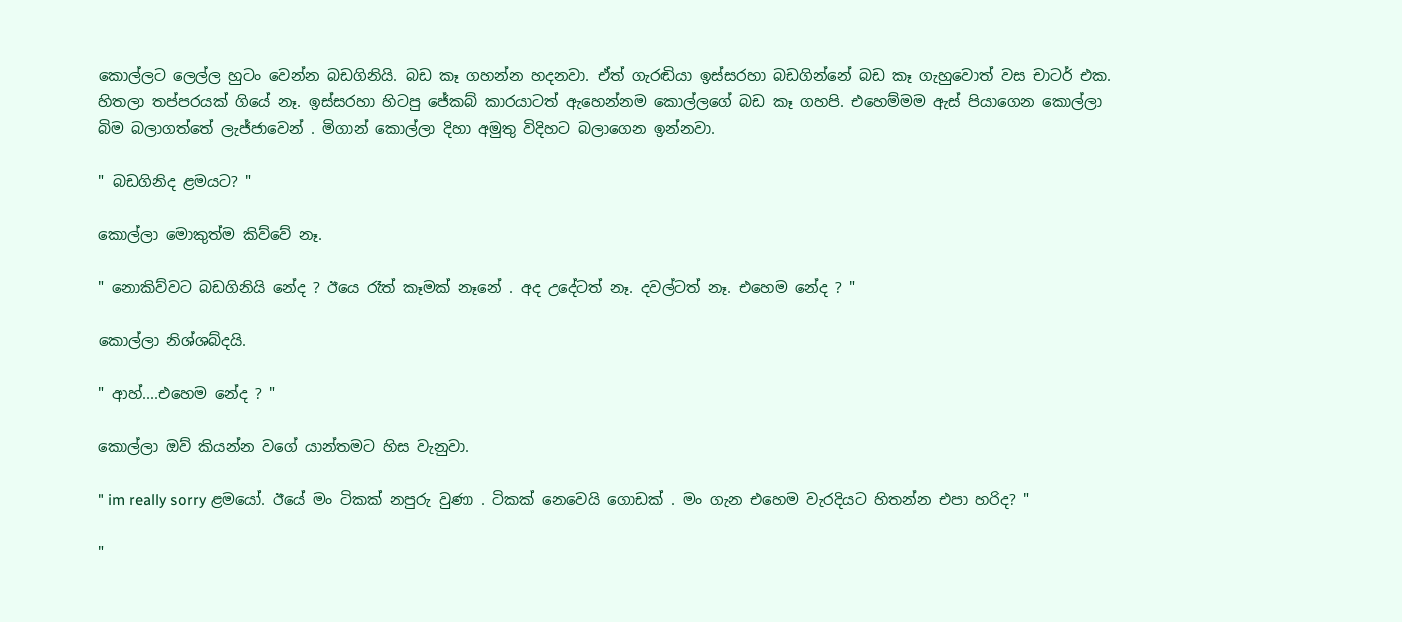කොල්ලට ලෙල්ල හුටං වෙන්න බඩගිනියි. බඩ කෑ ගහන්න හදනවා. ඒත් ගැරඬියා ඉස්සරහා බඩගින්නේ බඩ කෑ ගැහුවොත් වස චාටර් එක. හිතලා තප්පරයක් ගියේ නෑ. ඉස්සරහා හිටපු ජේකබ් කාරයාටත් ඇහෙන්නම කොල්ලගේ බඩ කෑ ගහපි. එහෙම්මම ඇස් පියාගෙන කොල්ලා බිම බලාගත්තේ ලැජ්ජාවෙන් . මිගාන් කොල්ලා දිහා අමුතු විදිහට බලාගෙන ඉන්නවා.

" බඩගිනිද ළමයට? "

කොල්ලා මොකුත්ම කිව්වේ නෑ.

" නොකිව්වට බඩගිනියි නේද ? ඊයෙ රෑත් කෑමක් නෑනේ . අද උදේටත් නෑ. දවල්ටත් නෑ. එහෙම නේද ? "

කොල්ලා නිශ්ශබ්දයි.

" ආහ්....එහෙම නේද ? "

කොල්ලා ඔව් කියන්න වගේ යාන්තමට හිස වැනුවා.

" im really sorry ළමයෝ. ඊයේ මං ටිකක් නපුරු වුණා . ටිකක් නෙවෙයි ගොඩක් . මං ගැන එහෙම වැරදියට හිතන්න එපා හරිද? "

"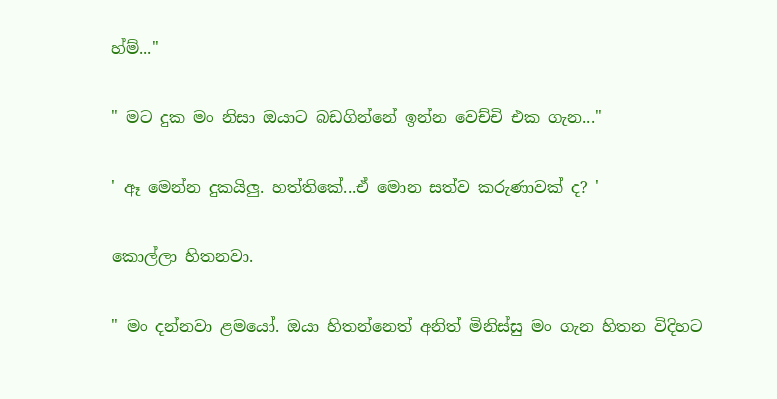හ්ම්..."

" මට දුක මං නිසා ඔයාට බඩගින්නේ ඉන්න වෙච්චි එක ගැන..."

' ඈ මෙන්න දුකයිලු. හත්තිකේ...ඒ මොන සත්ව කරුණාවක් ද? '

කොල්ලා හිතනවා.

" මං දන්නවා ළමයෝ. ඔයා හිතන්නෙත් අනිත් මිනිස්සු මං ගැන හිතන විදිහට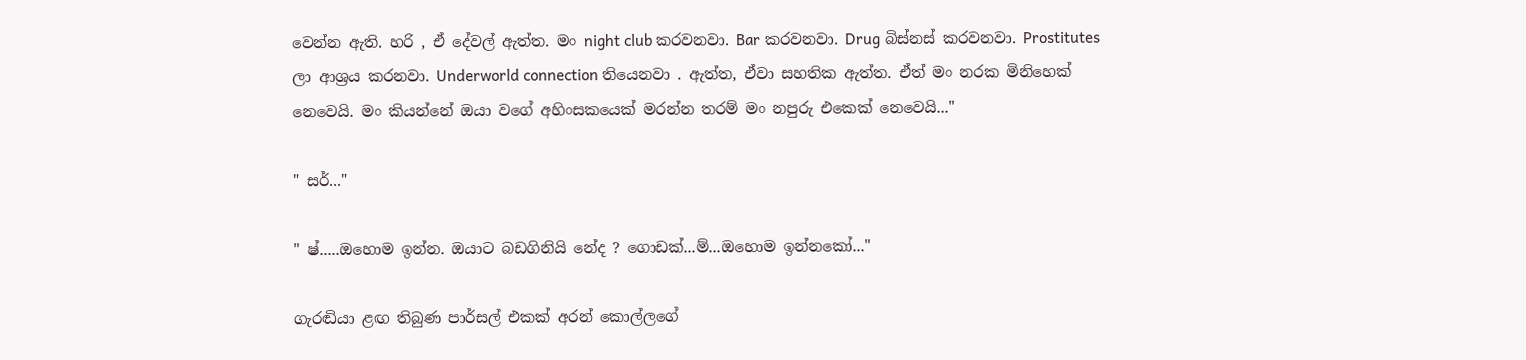වෙන්න ඇති. හරි , ඒ දේවල් ඇත්ත. මං night club කරවනවා. Bar කරවනවා. Drug බිස්නස් කරවනවා. Prostitutes ලා ආශ්‍රය කරනවා. Underworld connection තියෙනවා . ඇත්ත, ඒවා සහතික ඇත්ත. ඒත් මං නරක මිනිහෙක් නෙවෙයි. මං කියන්නේ ඔයා වගේ අහිංසකයෙක් මරන්න තරම් මං නපුරු එකෙක් නෙවෙයි..."

" සර්..."

" ෂ්.....ඔහොම ඉන්න. ඔයාට බඩගිනියි නේද ? ගොඩක්...ම්...ඔහොම ඉන්නකෝ..."

ගැරඬියා ළඟ තිබුණ පාර්සල් එකක් අරන් කොල්ලගේ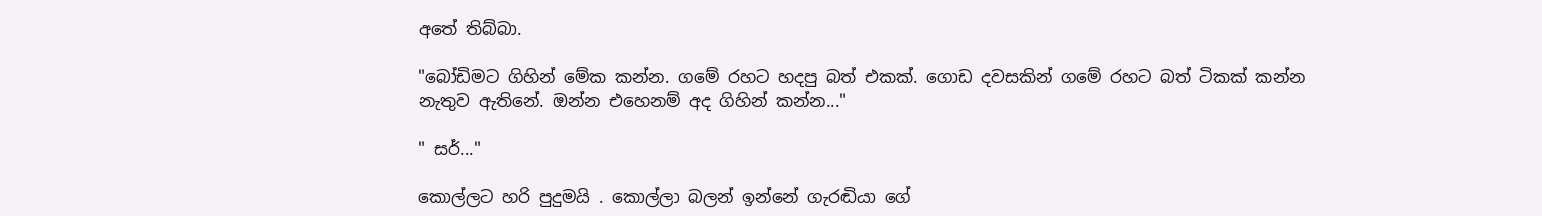අතේ තිබ්බා.

"බෝඩිමට ගිහින් මේක කන්න. ගමේ රහට හදපු බත් එකක්. ගොඩ දවසකින් ගමේ රහට බත් ටිකක් කන්න නැතුව ඇතිනේ. ඔන්න එහෙනම් අද ගිහින් කන්න..."

" සර්..."

කොල්ලට හරි පුදුමයි . කොල්ලා බලන් ඉන්නේ ගැරඬියා ගේ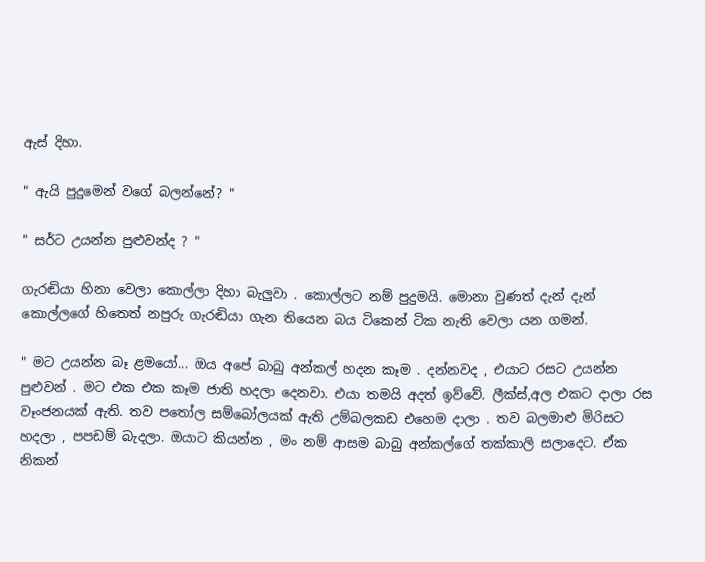ඇස් දිහා.

" ඇයි පුදුමෙන් වගේ බලන්නේ? "

" සර්ට උයන්න පුළුවන්ද ? "

ගැරඬියා හිනා වෙලා කොල්ලා දිහා බැලුවා . කොල්ලට නම් පුදුමයි. මොනා වුණත් දැන් දැන් කොල්ලගේ හිතෙත් නපුරු ගැරඬියා ගැන තියෙන බය ටිකෙන් ටික නැති වෙලා යන ගමන්.

" මට උයන්න බෑ ළමයෝ... ඔය අපේ බාබු අන්කල් හදන කෑම . දන්නවද , එයාට රසට උයන්න පුළුවන් . මට එක එක කෑම ජාති හදලා දෙනවා. එයා තමයි අදත් ඉව්වේ. ලීක්ස්,අල එකට දාලා රස වෑංජනයක් ඇති. තව පතෝල සම්බෝලයක් ඇති උම්බලකඩ එහෙම දාලා . තව බලමාළු මිරිසට හදලා , පපඩම් බැදලා. ඔයාට කියන්න , මං නම් ආසම බාබු අන්කල්ගේ තක්කාලි සලාදෙට. ඒක නිකන්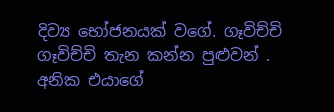දිව්‍ය භෝජනයක් වගේ. ගෑවිච්චි ගෑවිච්චි තැන කන්න පුළුවන් . අනික එයාගේ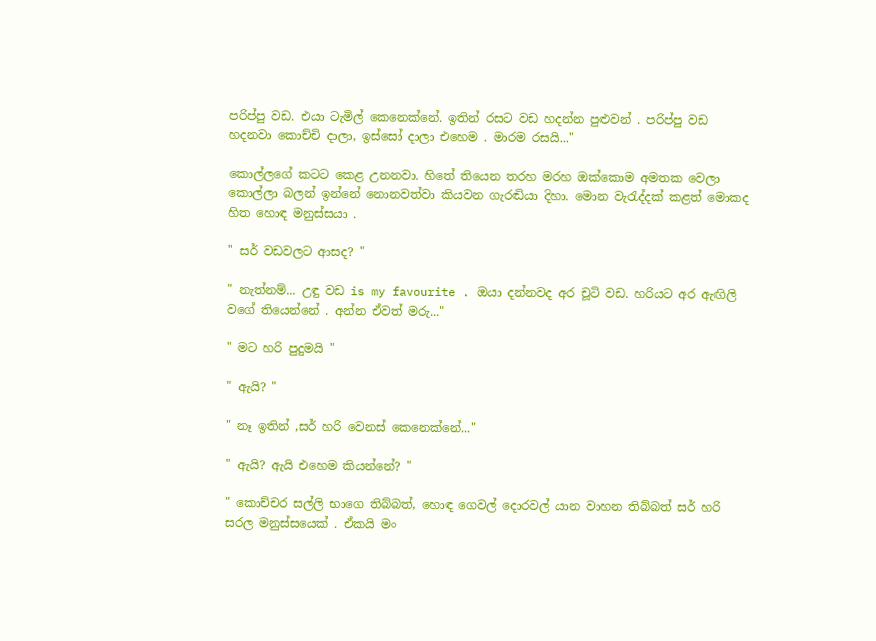පරිප්පු වඩ. එයා ටැමිල් කෙනෙක්නේ. ඉතින් රසට වඩ හදන්න පුළුවන් . පරිප්පු වඩ හදනවා කොච්චි දාලා, ඉස්සෝ දාලා එහෙම . මාරම රසයි..."

කොල්ලගේ කටට කෙළ උනනවා. හිතේ තියෙන තරහ මරහ ඔක්කොම අමතක වෙලා කොල්ලා බලන් ඉන්නේ නොනවත්වා කියවන ගැරඬියා දිහා. මොන වැරැද්දක් කළත් මොකද හිත හොඳ මනුස්සයා .

" සර් වඩවලට ආසද? "

" නැත්නම්... උඳු වඩ is my favourite . ඔයා දන්නවද අර චූටි වඩ. හරියට අර ඇඟිලි වගේ තියෙන්නේ . අන්න ඒවත් මරු..."

" මට හරි පුදුමයි "

" ඇයි? "

" නෑ ඉතින් ,සර් හරි වෙනස් කෙනෙක්නේ..."

" ඇයි? ඇයි එහෙම කියන්නේ? "

" කොච්චර සල්ලි භාගෙ තිබ්බත්, හොඳ ගෙවල් දොරවල් යාන වාහන තිබ්බත් සර් හරි සරල මනුස්සයෙක් . ඒකයි මං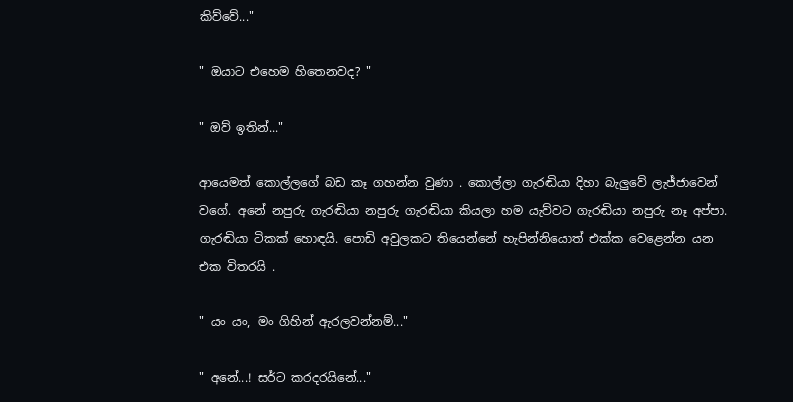කිව්වේ..."

" ඔයාට එහෙම හිතෙනවද? "

" ඔව් ඉතින්..."

ආයෙමත් කොල්ලගේ බඩ කෑ ගහන්න වුණා . කොල්ලා ගැරඬියා දිහා බැලුවේ ලැජ්ජාවෙන් වගේ. අනේ නපුරු ගැරඬියා නපුරු ගැරඬියා කියලා හම යැව්වට ගැරඬියා නපුරු නෑ අප්පා. ගැරඬියා ටිකක් හොඳයි. පොඩි අවුලකට තියෙන්නේ හැපින්නියොත් එක්ක වෙළෙන්න යන එක විතරයි .

" යං යං, මං ගිහින් ඇරලවන්නම්..."

" අනේ...! සර්ට කරදරයිනේ..."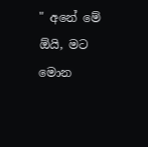" අනේ මේ ඕයි, මට මොන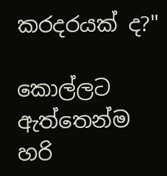කරදරයක් ද?"

කොල්ලට ඇත්තෙන්ම හරි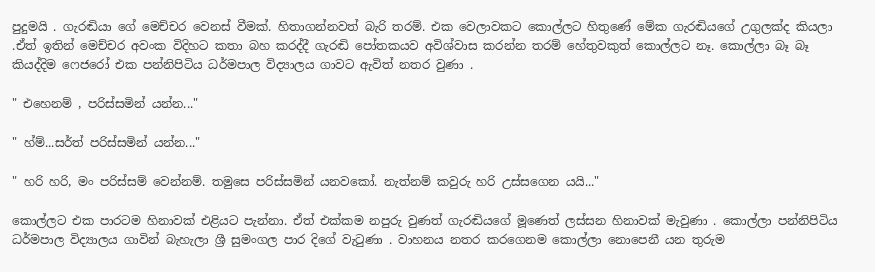පුදුමයි . ගැරඬියා ගේ මෙච්චර වෙනස් වීමක්. හිතාගන්නවත් බැරි තරම්. එක වෙලාවකට කොල්ලට හිතුණේ මේක ගැරඬියගේ උගුලක්ද කියලා .ඒත් ඉතින් මෙච්චර අවංක විදිහට කතා බහ කරද්දී ගැරඬි පෝතකයව අවිශ්වාස කරන්න තරම් හේතුවකුත් කොල්ලට නෑ. කොල්ලා බෑ බෑ කියද්දිම ෆෙජරෝ එක පන්නිපිටිය ධර්මපාල විද්‍යාලය ගාවට ඇවිත් නතර වුණා .

" එහෙනම් , පරිස්සමින් යන්න..."

" හ්ම්...සර්ත් පරිස්සමින් යන්න..."

" හරි හරි, මං පරිස්සම් වෙන්නම්. තමුසෙ පරිස්සමින් යනවකෝ. නැත්නම් කවුරු හරි උස්සගෙන යයි..."

කොල්ලට එක පාරටම හිනාවක් එළියට පැන්නා. ඒත් එක්කම නපුරු වුණත් ගැරඬියගේ මූණෙත් ලස්සන හිනාවක් මැවුණා . කොල්ලා පන්නිපිටිය ධර්මපාල විද්‍යාලය ගාවින් බැහැලා ශ්‍රී සුමංගල පාර දිගේ වැටුණා . වාහනය නතර කරගෙනම කොල්ලා නොපෙනී යන තුරුම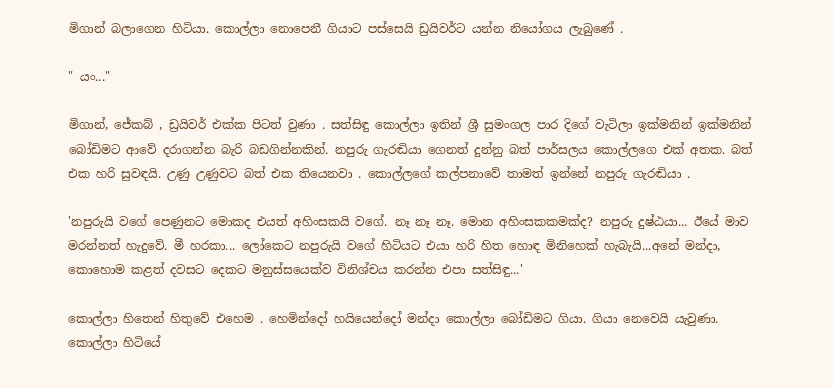මිගාන් බලාගෙන හිටියා. කොල්ලා නොපෙනී ගියාට පස්සෙයි ඩ්‍රයිවර්ට යන්න නියෝගය ලැබුණේ .

" යං..."

මිගාන්, ජේකබ් , ඩ්‍රයිවර් එක්ක පිටත් වුණා . සත්සිඳු කොල්ලා ඉතින් ශ්‍රී සුමංගල පාර දිගේ වැටිලා ඉක්මනින් ඉක්මනින් බෝඩිමට ආවේ දරාගන්න බැරි බඩගින්නකින්. නපුරු ගැරඬියා ගෙනත් දුන්නු බත් පාර්සලය කොල්ලගෙ එක් අතක. බත් එක හරි සුවඳයි. උණු උණුවට බත් එක තියෙනවා . කොල්ලගේ කල්පනාවේ තාමත් ඉන්නේ නපුරු ගැරඬියා .

'නපුරුයි වගේ පෙණුනට මොකද එයත් අහිංසකයි වගේ. නෑ නෑ නෑ. මොන අහිංසකකමක්ද? නපුරු දුෂ්ඨයා... ඊයේ මාව මරන්නත් හැදුවේ. මී හරකා... ලෝකෙට නපුරුයි වගේ හිටියට එයා හරි හිත හොඳ මිනිහෙක් හැබැයි...අනේ මන්දා, කොහොම කළත් දවසට දෙකට මනුස්සයෙක්ව විනිශ්චය කරන්න එපා සත්සිඳු...'

කොල්ලා හිතෙන් හිතුවේ එහෙම . හෙමින්දෝ හයියෙන්දෝ මන්දා කොල්ලා බෝඩිමට ගියා. ගියා නෙවෙයි යැවුණා. කොල්ලා හිටියේ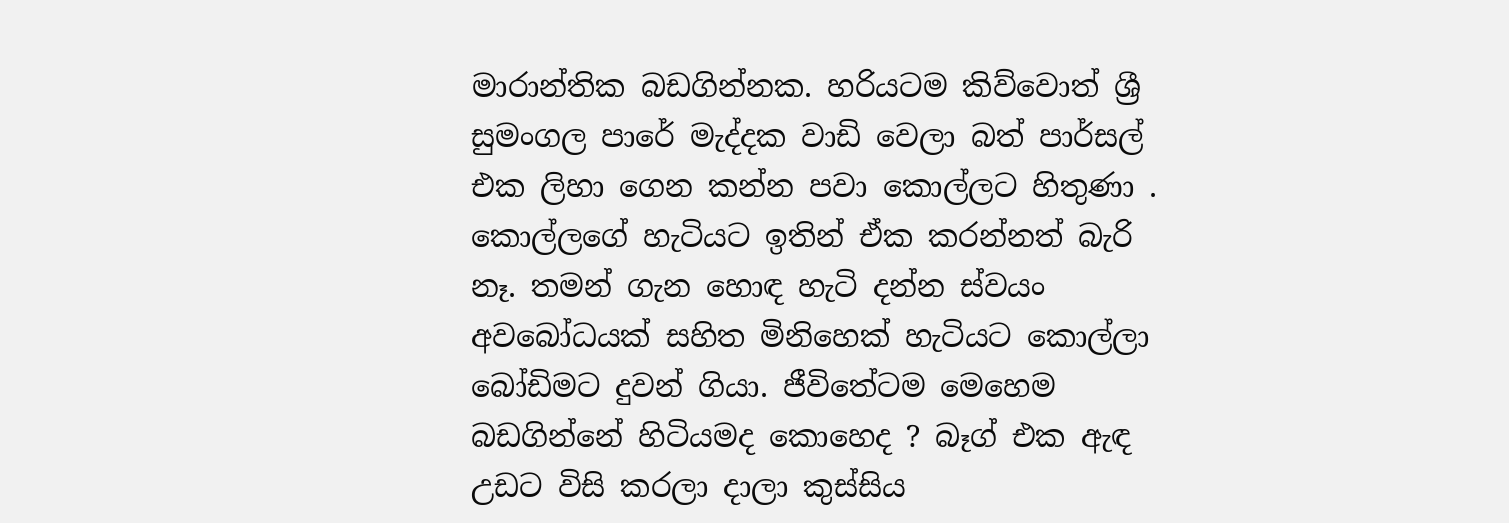මාරාන්තික බඩගින්නක. හරියටම කිව්වොත් ශ්‍රී සුමංගල පාරේ මැද්දක වාඩි වෙලා බත් පාර්සල් එක ලිහා ගෙන කන්න පවා කොල්ලට හිතුණා . කොල්ලගේ හැටියට ඉතින් ඒක කරන්නත් බැරි නෑ. තමන් ගැන හොඳ හැටි දන්න ස්වයං අවබෝධයක් සහිත මිනිහෙක් හැටියට කොල්ලා බෝඩිමට දුවන් ගියා. ජීවිතේටම මෙහෙම බඩගින්නේ හිටියමද කොහෙද ? බෑග් එක ඇඳ උඩට විසි කරලා දාලා කුස්සිය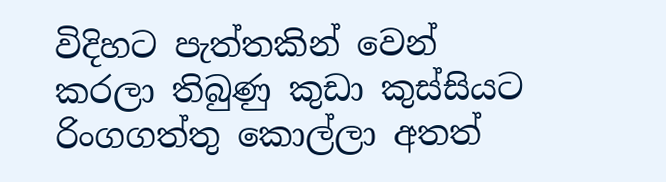විදිහට පැත්තකින් වෙන් කරලා තිබුණු කුඩා කුස්සියට රිංගගත්තු කොල්ලා අතත්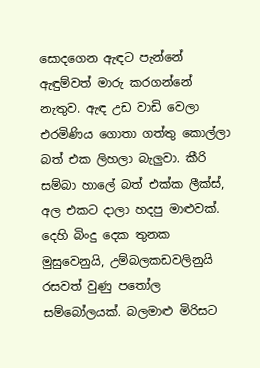සොදගෙන ඇඳට පැන්නේ ඇඳුම්වත් මාරු කරගන්නේ නැතුව. ඇඳ උඩ වාඩි වෙලා එරමිණිය ගොතා ගත්තු කොල්ලා බත් එක ලිහලා බැලුවා. කීරි සම්බා හාලේ බත් එක්ක ලීක්ස්, අල එකට දාලා හදපු මාළුවක්. දෙහි බිංදු දෙක තුනක මුසුවෙනුයි, උම්බලකඩවලිනුයි රසවත් වුණු පතෝල සම්බෝලයක්. බලමාළු මිරිසට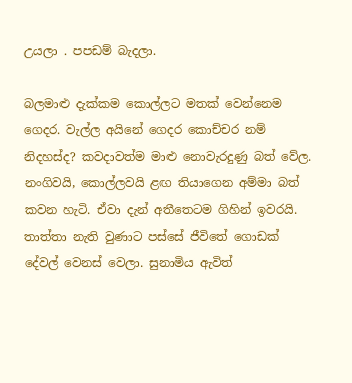උයලා . පපඩම් බැදලා.

බලමාළු දැක්කම කොල්ලට මතක් වෙන්නෙම ගෙදර. වැල්ල අයිනේ ගෙදර කොච්චර නම් නිදහස්ද? කවදාවත්ම මාළු නොවැරදුණු බත් වේල. නංගිවයි, කොල්ලවයි ළඟ තියාගෙන අම්මා බත් කවන හැටි. ඒවා දැන් අතීතෙටම ගිහින් ඉවරයි. තාත්තා නැති වුණාට පස්සේ ජීවිතේ ගොඩක් දේවල් වෙනස් වෙලා. සුනාමිය ඇවිත්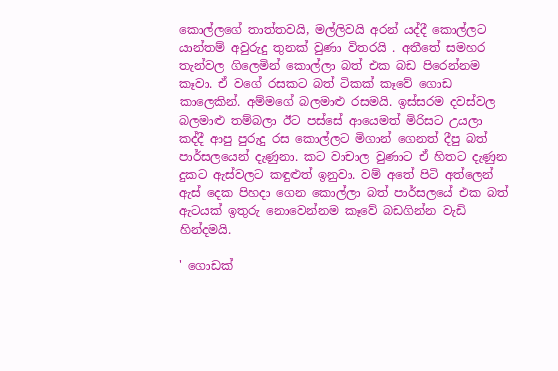කොල්ලගේ තාත්තවයි, මල්ලිවයි අරන් යද්දී කොල්ලට යාන්තම් අවුරුදු තුනක් වුණා විතරයි . අතීතේ සමහර තැන්වල ගිලෙමින් කොල්ලා බත් එක බඩ පිරෙන්නම කෑවා. ඒ වගේ රසකට බත් ටිකක් කෑවේ ගොඩ කාලෙකින්. අම්මගේ බලමාළු රසමයි. ඉස්සරම දවස්වල බලමාළු තම්බලා ඊට පස්සේ ආයෙමත් මිරිසට උයලා කද්දී ආපු පුරුදු රස කොල්ලට මිගාන් ගෙනත් දීපු බත් පාර්සලයෙන් දැණුනා. කට වාචාල වුණාට ඒ හිතට දැණුන දුකට ඇස්වලට කඳුළුත් ඉනුවා. වම් අතේ පිටි අත්ලෙන් ඇස් දෙක පිහදා ගෙන කොල්ලා බත් පාර්සලයේ එක බත් ඇටයක් ඉතුරු නොවෙන්නම කෑවේ බඩගින්න වැඩි හින්දමයි.

' ගොඩක්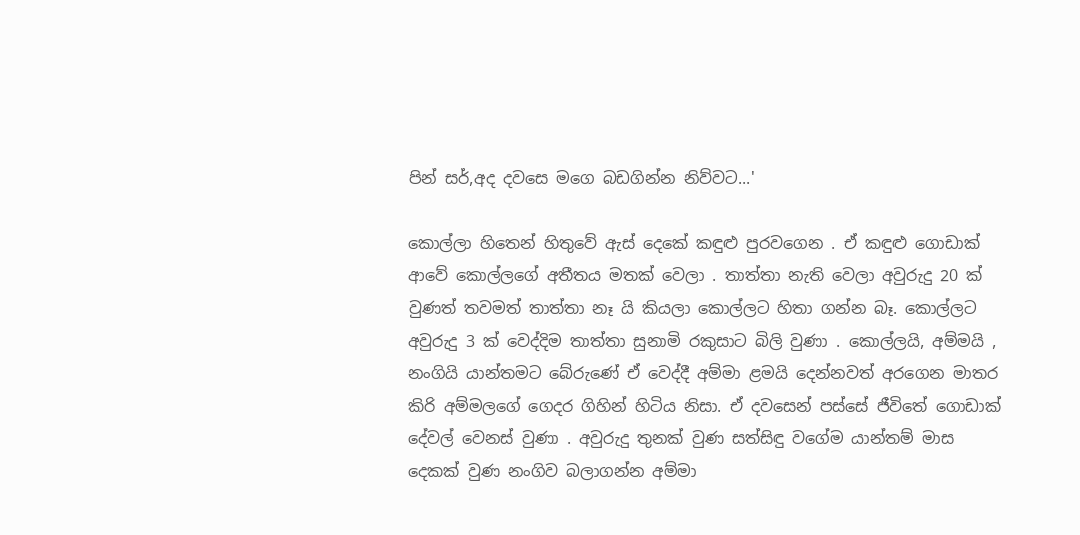පින් සර්,අද දවසෙ මගෙ බඩගින්න නිව්වට...'

කොල්ලා හිතෙන් හිතුවේ ඇස් දෙකේ කඳුළු පුරවගෙන . ඒ කඳුළු ගොඩාක් ආවේ කොල්ලගේ අතීතය මතක් වෙලා . තාත්තා නැති වෙලා අවුරුදු 20 ක් වුණත් තවමත් තාත්තා නෑ යි කියලා කොල්ලට හිතා ගන්න බෑ. කොල්ලට අවුරුදු 3 ක් වෙද්දිම තාත්තා සුනාමි රකුසාට බිලි වුණා . කොල්ලයි, අම්මයි , නංගියි යාන්තමට බේරුණේ ඒ වෙද්දී අම්මා ළමයි දෙන්නවත් අරගෙන මාතර කිරි අම්මලගේ ගෙදර ගිහින් හිටිය නිසා. ඒ දවසෙන් පස්සේ ජීවිතේ ගොඩාක් දේවල් වෙනස් වුණා . අවුරුදු තුනක් වුණ සත්සිඳු වගේම යාන්තම් මාස දෙකක් වුණ නංගිව බලාගන්න අම්මා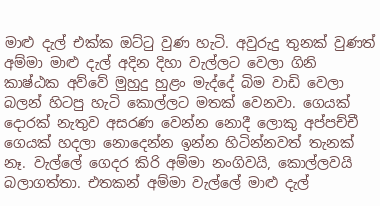මාළු දැල් එක්ක ඔට්ටු වුණ හැටි. අවුරුදු තුනක් වුණත් අම්මා මාළු දැල් අදින දිහා වැල්ලට වෙලා ගිනි කාෂ්ඨක අව්වේ මුහුදු හුළං මැද්දේ බිම වාඩි වෙලා බලන් හිටපු හැටි කොල්ලට මතක් වෙනවා. ගෙයක් දොරක් නැතුව අසරණ වෙන්න නොදී ලොකු අප්පච්චී ගෙයක් හදලා නොදෙන්න ඉන්න හිටින්නවත් තැනක් නෑ. වැල්ලේ ගෙදර කිරි අම්මා නංගිවයි, කොල්ලවයි බලාගත්තා. එතකන් අම්මා වැල්ලේ මාළු දැල්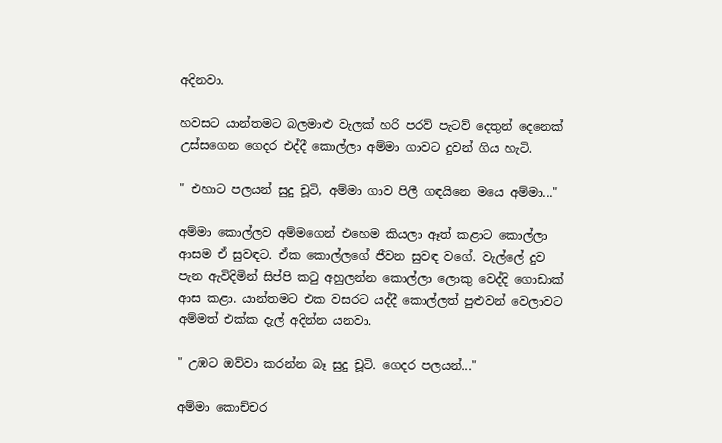අදිනවා.

හවසට යාන්තමට බලමාළු වැලක් හරි පරව් පැටව් දෙතුන් දෙනෙක් උස්සගෙන ගෙදර එද්දී කොල්ලා අම්මා ගාවට දුවන් ගිය හැටි.

" එහාට පලයන් සුදු චූටි, අම්මා ගාව පිලී ගඳයිනෙ මයෙ අම්මා..."

අම්මා කොල්ලව අම්මගෙන් එහෙම කියලා ඈත් කළාට කොල්ලා ආසම ඒ සුවඳට. ඒක කොල්ලගේ ජීවන සුවඳ වගේ. වැල්ලේ දුව පැන ඇවිදිමින් සිප්පි කටු අහුලන්න කොල්ලා ලොකු වෙද්දි ගොඩාක් ආස කළා. යාන්තමට එක වසරට යද්දී කොල්ලත් පුළුවන් වෙලාවට අම්මත් එක්ක දැල් අදින්න යනවා.

" උඹට ඔව්වා කරන්න බෑ සුදු චූටි. ගෙදර පලයන්..."

අම්මා කොච්චර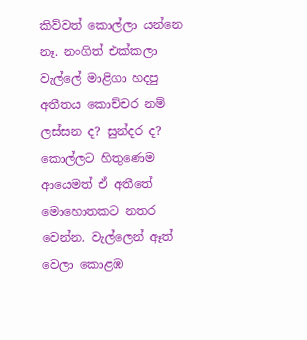කිව්වත් කොල්ලා යන්නෙ නෑ. නංගිත් එක්කලා වැල්ලේ මාළිගා හදපු අතීතය කොච්චර නම් ලස්සන ද? සුන්දර ද? කොල්ලට හිතුණෙම ආයෙමත් ඒ අතීතේ මොහොතකට නතර වෙන්න. වැල්ලෙන් ඈත් වෙලා කොළඹ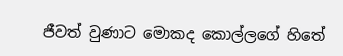ජීවත් වුණාට මොකද කොල්ලගේ හිතේ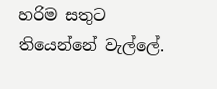හරිම සතුට තියෙන්නේ වැල්ලේ.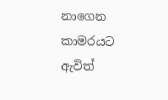නාගෙන කාමරයට ඇවිත්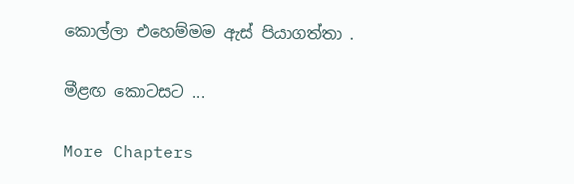කොල්ලා එහෙම්මම ඇස් පියාගත්තා .

මීළඟ කොටසට ...

More Chapters